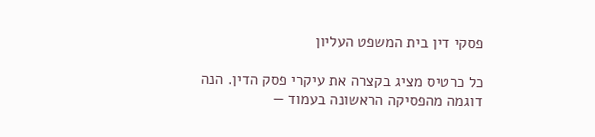פסקי דין בית המשפט העליון

כל כרטיס מציג בקצרה את עיקרי פסק הדין. הנה דוגמה מהפסיקה הראשונה בעמוד —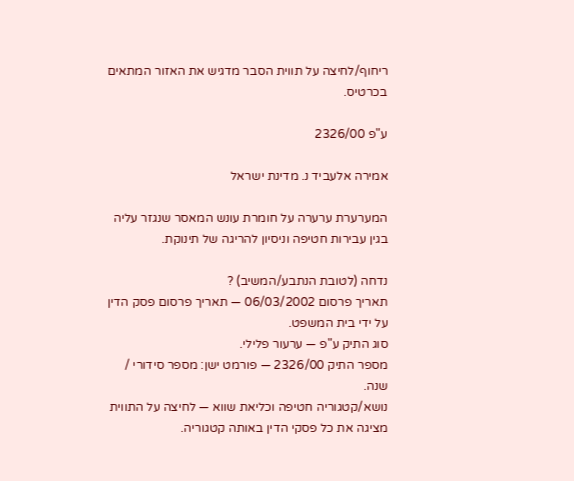ריחוף/לחיצה על תווית הסבר מדגיש את האזור המתאים בכרטיס.

ע"פ 2326/00

אמירה אלעביד נ. מדינת ישראל

המערערת ערערה על חומרת עונש המאסר שנגזר עליה בגין עבירות חטיפה וניסיון להריגה של תינוקת.

נדחה (לטובת הנתבע/המשיב) ?
תאריך פרסום 06/03/2002 — תאריך פרסום פסק הדין על ידי בית המשפט.
סוג התיק ע"פ — ערעור פלילי.
מספר התיק 2326/00 — פורמט ישן: מספר סידורי / שנה.
נושא/קטגוריה חטיפה וכליאת שווא — לחיצה על התווית מציגה את כל פסקי הדין באותה קטגוריה.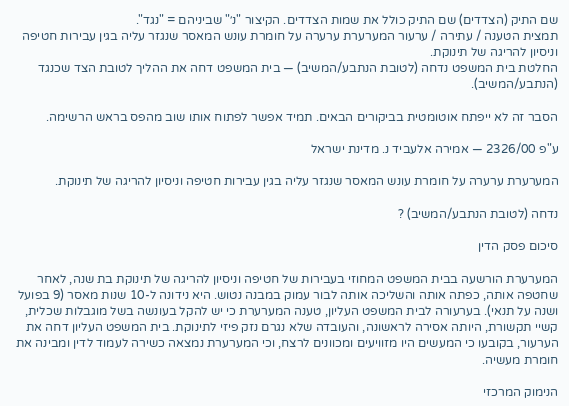שם התיק (הצדדים) שם התיק כולל את שמות הצדדים. הקיצור "נ׳" שביניהם = "נגד".
תמצית הטענה / עתירה / ערעור המערערת ערערה על חומרת עונש המאסר שנגזר עליה בגין עבירות חטיפה וניסיון להריגה של תינוקת.
החלטת בית המשפט נדחה (לטובת הנתבע/המשיב) — בית המשפט דחה את ההליך לטובת הצד שכנגד (הנתבע/המשיב).

הסבר זה לא ייפתח אוטומטית בביקורים הבאים. תמיד אפשר לפתוח אותו שוב מהפס בראש הרשימה.

ע"פ 2326/00 — אמירה אלעביד נ. מדינת ישראל

המערערת ערערה על חומרת עונש המאסר שנגזר עליה בגין עבירות חטיפה וניסיון להריגה של תינוקת.

נדחה (לטובת הנתבע/המשיב) ?

סיכום פסק הדין

המערערת הורשעה בבית המשפט המחוזי בעבירות של חטיפה וניסיון להריגה של תינוקת בת שנה, לאחר שחטפה אותה, כפתה אותה והשליכה אותה לבור עמוק במבנה נטוש. היא נידונה ל-10 שנות מאסר (9 בפועל ושנה על תנאי). בערעורה לבית המשפט העליון, טענה המערערת כי יש להקל בעונשה בשל מוגבלות שכלית, קשיי תקשורת, היותה אסירה לראשונה, והעובדה שלא נגרם נזק פיזי לתינוקת. בית המשפט העליון דחה את הערעור, בקובעו כי המעשים היו מזוויעים ומכוונים לרצח, וכי המערערת נמצאה כשירה לעמוד לדין ומבינה את חומרת מעשיה.

הנימוק המרכזי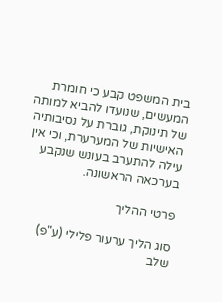בית המשפט קבע כי חומרת המעשים, שנועדו להביא למותה של תינוקת, גוברת על נסיבותיה האישיות של המערערת, וכי אין עילה להתערב בעונש שנקבע בערכאה הראשונה.

פרטי ההליך

סוג הליך ערעור פלילי (ע"פ)
שלב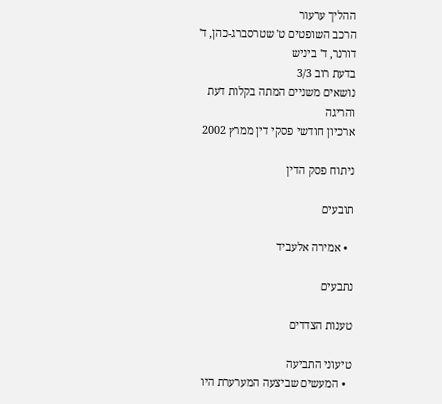ההליך ערעור
הרכב השופטים ט' שטרסברג-כהן, ד' דורנר, ד' ביניש
בדעת רוב 3/3
נושאים משניים המתה בקלות דעת והריגה
ארכיון חודשי פסקי דין ממרץ 2002

ניתוח פסק הדין

תובעים

  • אמירה אלעביד

נתבעים

טענות הצדדים

טיעוני התביעה
  • המעשים שביצעה המערערת היו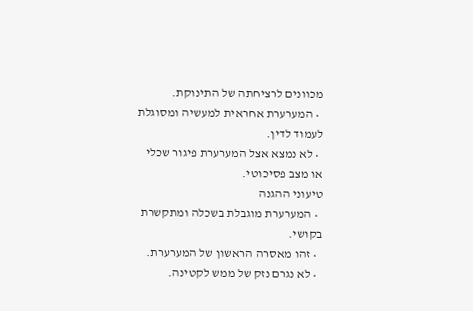מכוונים לרציחתה של התינוקת.
  • המערערת אחראית למעשיה ומסוגלת לעמוד לדין.
  • לא נמצא אצל המערערת פיגור שכלי או מצב פסיכוטי.
טיעוני ההגנה
  • המערערת מוגבלת בשכלה ומתקשרת בקושי.
  • זהו מאסרה הראשון של המערערת.
  • לא נגרם נזק של ממש לקטינה.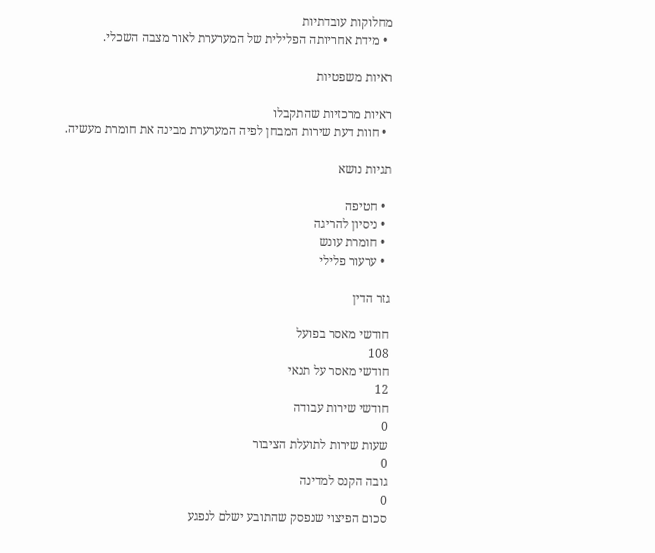מחלוקות עובדתיות
  • מידת אחריותה הפלילית של המערערת לאור מצבה השכלי.

ראיות משפטיות

ראיות מרכזיות שהתקבלו
  • חוות דעת שירות המבחן לפיה המערערת מבינה את חומרת מעשיה.

תגיות נושא

  • חטיפה
  • ניסיון להריגה
  • חומרת עונש
  • ערעור פלילי

גזר הדין

חודשי מאסר בפועל
108
חודשי מאסר על תנאי
12
חודשי שירות עבודה
0
שעות שירות לתועלת הציבור
0
גובה הקנס למדינה
0
סכום הפיצוי שנפסק שהתובע ישלם לנפגע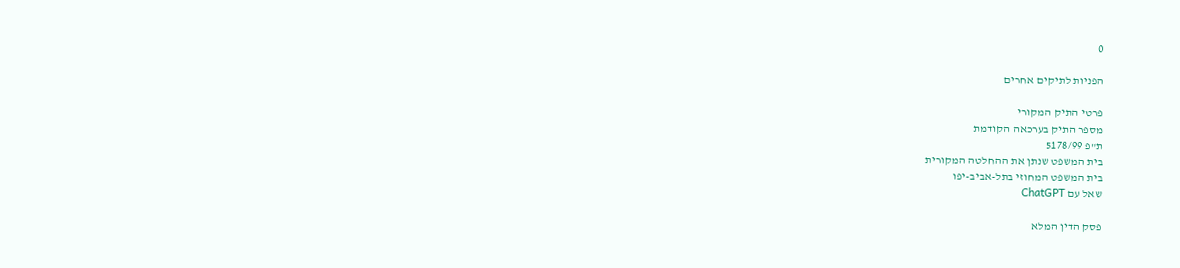0

הפניות לתיקים אחרים

פרטי התיק המקורי
מספר התיק בערכאה הקודמת
ת"פ 5178/99
בית המשפט שנתן את ההחלטה המקורית
בית המשפט המחוזי בתל-אביב-יפו
שאל עם ChatGPT

פסק הדין המלא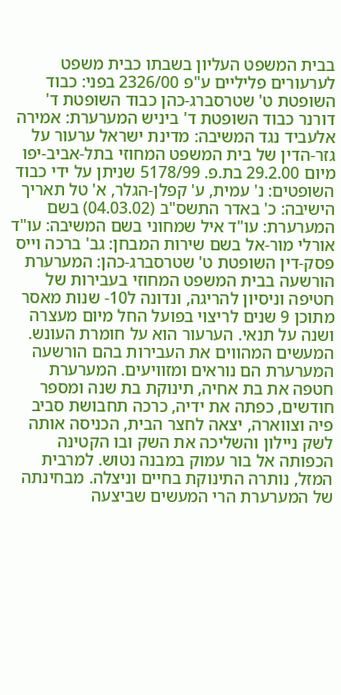בבית המשפט העליון בשבתו כבית משפט לערעורים פליליים ע"פ 2326/00 בפני: כבוד השופטת ט' שטרסברג-כהן כבוד השופטת ד' דורנר כבוד השופטת ד' ביניש המערערת: אמירה אלעביד נגד המשיבה: מדינת ישראל ערעור על גזר-הדין של בית המשפט המחוזי בתל-אביב-יפו מיום 29.2.00 בת.פ. 5178/99 שניתן על ידי כבוד השופטים: נ' עמית, ע' קפלן-הגלר, א' טל תאריך הישיבה: כ' באדר התשס"ב (04.03.02) בשם המערערת: עו"ד איל שמחוני בשם המשיבה: עו"ד אורלי מור-אל בשם שירות המבחן: גב' ברכה וייס פסק-דין השופטת ט' שטרסברג-כהן: המערערת הורשעה בבית המשפט המחוזי בעבירות של חטיפה וניסיון להריגה, ונדונה ל10- שנות מאסר מתוכן 9 שנים לריצוי בפועל החל מיום מעצרה ושנה על תנאי. הערעור הוא על חומרת העונש. המעשים המהווים את העבירות בהם הורשעה המערערת הם נוראים ומזוויעים. המערערת חטפה את בת אחיה, תינוקת בת שנה ומספר חודשים, כפתה את ידיה, כרכה תחבושת סביב פיה וצווארה, יצאה לחצר הבית, הכניסה אותה לשק ניילון והשליכה את השק ובו הקטינה הכפותה אל בור עמוק במבנה נטוש. למרבית המזל, נותרה התינוקת בחיים וניצלה. מבחינתה של המערערת הרי המעשים שביצעה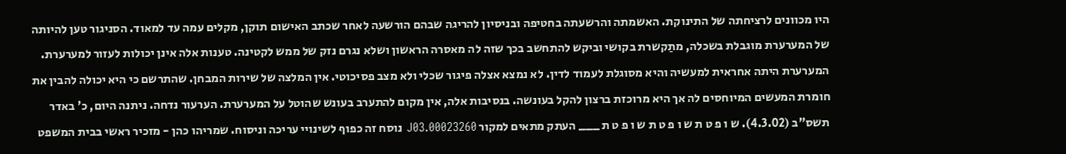היו מכוונים לרציחתה של התינוקת. האשמתה והרשעתה בחטיפה ובניסיון להריגה שבהם הורשעה לאחר שכתב האישום תוקן, מקלים עמה עד למאוד. הסניגור טען להיותה של המערערת מוגבלת בשכלה, מתַקשרת בקושי וביקש להתחשב בכך שזה לה מאסרה הראשון ושלא נגרם נזק של ממש לקטינה. טענות אלה אינן יכולות לעזור למערערת. המערערת היתה אחראית למעשיה והיא מסוגלת לעמוד לדין. לא נמצא אצלה פיגור שכלי ולא מצב פסיכוטי. אין המלצה של שירות המבחן. שהתרשם כי היא יכולה להבין את חומרת המעשים המיוחסים לה אך היא מרוכזת ברצון להקל בעונשה. בנסיבות אלה, אין מקום להתערב בעונש שהוטל על המערערת. הערעור נדחה. ניתנה היום, כ' באדר תשס"ב (4.3.02). ש ו פ ט ת ש ו פ ט ת ש ו פ ט ת ___ העתק מתאים למקור 00023260.J03 נוסח זה כפוף לשינויי עריכה וניסוח. שמריהו כהן - מזכיר ראשי בבית המשפט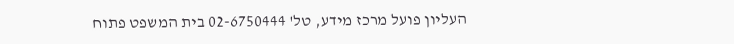העליון פועל מרכז מידע, טל' 02-6750444 בית המשפט פתוח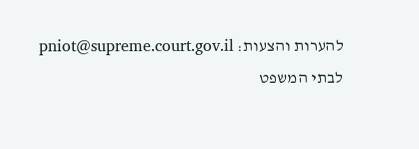להערות והצעות: pniot@supreme.court.gov.il לבתי המשפט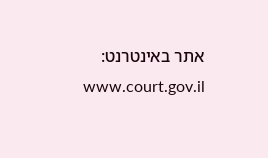אתר באינטרנט: www.court.gov.il